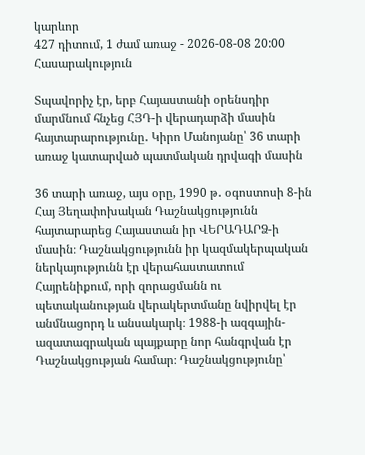կարևոր
427 դիտում, 1 ժամ առաջ - 2026-08-08 20:00
Հասարակություն

Տպավորիչ էր, երբ Հայաստանի օրենսդիր մարմնում հնչեց ՀՅԴ-ի վերադարձի մասին հայտարարությունը․ Կիրո Մանոյանը՝ 36 տարի առաջ կատարված պատմական դրվագի մասին

36 տարի առաջ, այս օրը, 1990 թ․ օգոստոսի 8-ին Հայ Յեղափոխական Դաշնակցությունն հայտարարեց Հայաստան իր ՎԵՐԱԴԱՐՁ-ի մասին։ Դաշնակցությունն իր կազմակերպական ներկայությունն էր վերահաստատում Հայրենիքում, որի զորացմանն ու պետականության վերակերտմանը նվիրվել էր անմնացորդ և անսակարկ։ 1988-ի ազգային-ազատագրական պայքարը նոր հանգրվան էր Դաշնակցության համար։ Դաշնակցությունը՝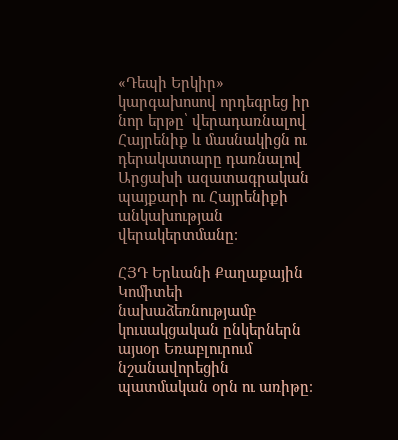«Դեպի Երկիր» կարգախոսով որդեգրեց իր նոր երթը՝ վերադառնալով Հայրենիք և մասնակիցն ու դերակատարը դառնալով Արցախի ազատագրական պայքարի ու Հայրենիքի անկախության վերակերտմանը։

ՀՅԴ Երևանի Քաղաքային Կոմիտեի նախաձեռնությամբ կուսակցական ընկերներն այսօր Եռաբլուրում նշանավորեցին պատմական օրն ու առիթը։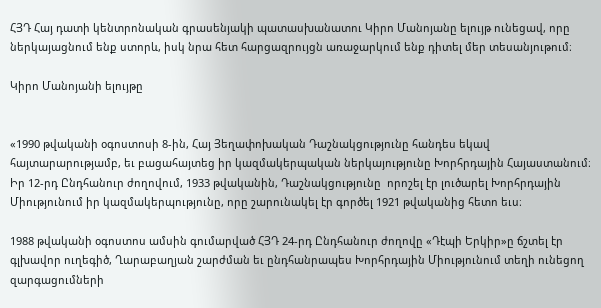ՀՅԴ Հայ դատի կենտրոնական գրասենյակի պատասխանատու Կիրո Մանոյանը ելույթ ունեցավ, որը ներկայացնում ենք ստորև, իսկ նրա հետ հարցազրույցն առաջարկում ենք դիտել մեր տեսանյութում։

Կիրո Մանոյանի ելույթը


«1990 թվականի օգոստոսի 8-ին, Հայ Յեղափոխական Դաշնակցությունը հանդես եկավ հայտարարությամբ, եւ բացահայտեց իր կազմակերպական ներկայությունը Խորհրդային Հայաստանում։ Իր 12-րդ Ընդհանուր ժողովում, 1933 թվականին, Դաշնակցությունը  որոշել էր լուծարել Խորհրդային Միությունում իր կազմակերպությունը, որը շարունակել էր գործել 1921 թվականից հետո եւս։

1988 թվականի օգոստոս ամսին գումարված ՀՅԴ 24-րդ Ընդհանուր ժողովը «Դէպի Երկիր»ը ճշտել էր գլխավոր ուղեգիծ, Ղարաբաղյան շարժման եւ ընդհանրապես Խորհրդային Միությունում տեղի ունեցող զարգացումների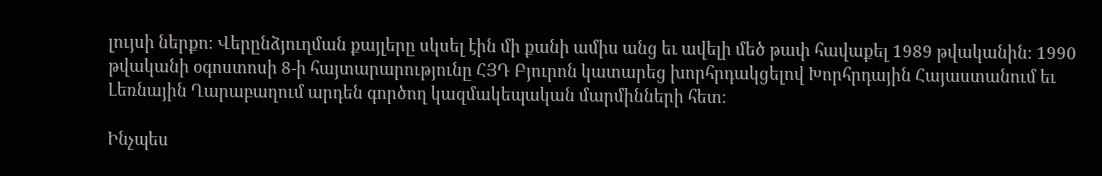լույսի ներքո։ Վերընձյուղման քայլերը սկսել էին մի քանի ամիս անց եւ ավելի մեծ թափ հավաքել 1989 թվականին։ 1990 թվականի օգոստոսի 8-ի հայտարարությունը ՀՅԴ Բյուրոն կատարեց խորհրդակցելով Խորհրդային Հայաստանում եւ Լեռնային Ղարաբաղում արդեն գործող կազմակեպական մարմինների հետ։

Ինչպես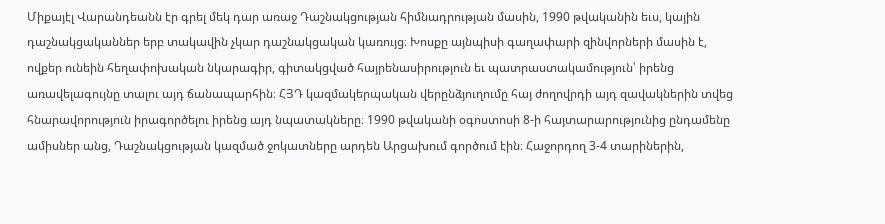Միքայէլ Վարանդեանն էր գրել մեկ դար առաջ Դաշնակցության հիմնադրության մասին, 1990 թվականին եւս, կային դաշնակցականներ երբ տակավին չկար դաշնակցական կառույց։ Խոսքը այնպիսի գաղափարի զինվորների մասին է, ովքեր ունեին հեղափոխական նկարագիր, գիտակցված հայրենասիրություն եւ պատրաստակամություն՝ իրենց առավելագույնը տալու այդ ճանապարհին։ ՀՅԴ կազմակերպական վերընձյուղումը հայ ժողովրդի այդ զավակներին տվեց հնարավորություն իրագործելու իրենց այդ նպատակները։ 1990 թվականի օգոստոսի 8-ի հայտարարությունից ընդամենը ամիսներ անց, Դաշնակցության կազմած ջոկատները արդեն Արցախում գործում էին։ Հաջորդող 3-4 տարիներին,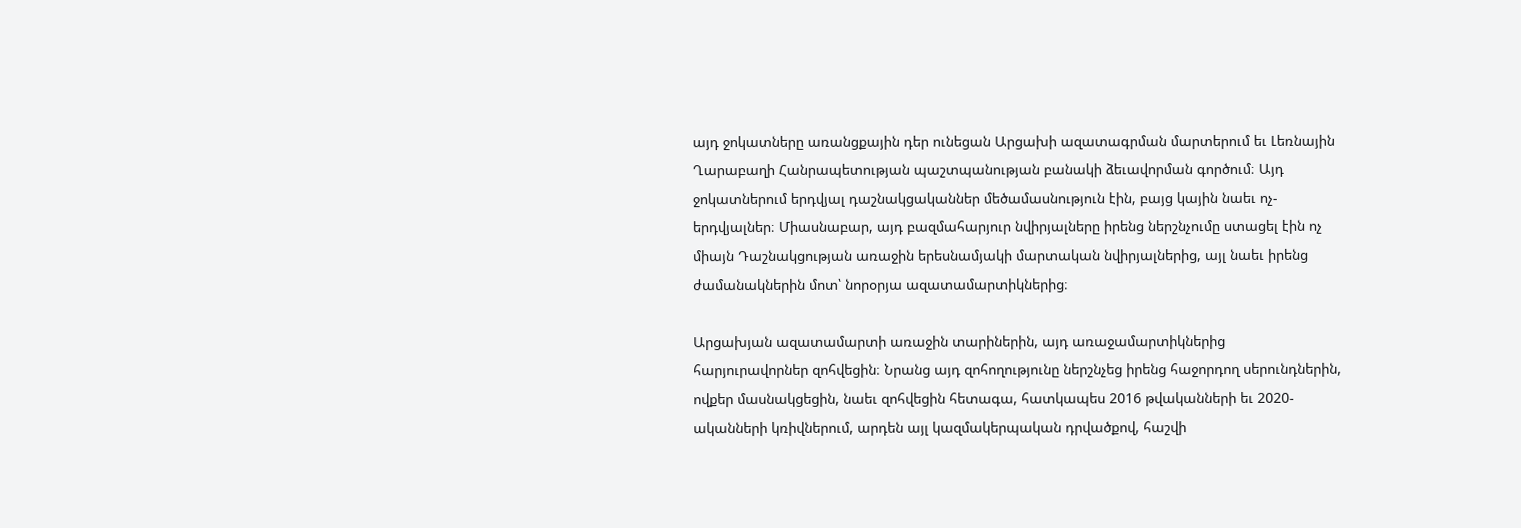այդ ջոկատները առանցքային դեր ունեցան Արցախի ազատագրման մարտերում եւ Լեռնային Ղարաբաղի Հանրապետության պաշտպանության բանակի ձեւավորման գործում։ Այդ ջոկատներում երդվյալ դաշնակցականներ մեծամասնություն էին, բայց կային նաեւ ոչ-երդվյալներ։ Միասնաբար, այդ բազմահարյուր նվիրյալները իրենց ներշնչումը ստացել էին ոչ միայն Դաշնակցության առաջին երեսնամյակի մարտական նվիրյալներից, այլ նաեւ իրենց ժամանակներին մոտ՝ նորօրյա ազատամարտիկներից։

Արցախյան ազատամարտի առաջին տարիներին, այդ առաջամարտիկներից հարյուրավորներ զոհվեցին։ Նրանց այդ զոհողությունը ներշնչեց իրենց հաջորդող սերունդներին, ովքեր մասնակցեցին, նաեւ զոհվեցին հետագա, հատկապես 2016 թվականների եւ 2020-ականների կռիվներում, արդեն այլ կազմակերպական դրվածքով, հաշվի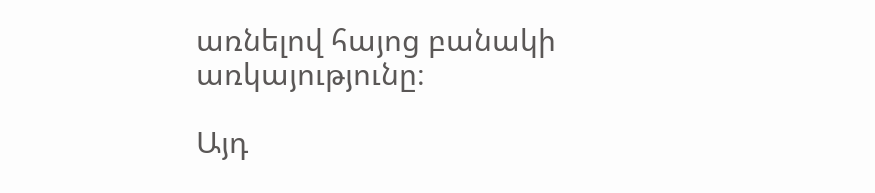առնելով հայոց բանակի առկայությունը։

Այդ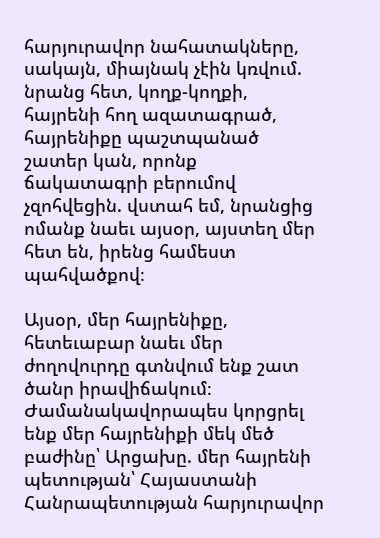հարյուրավոր նահատակները, սակայն, միայնակ չէին կռվում. նրանց հետ, կողք-կողքի, հայրենի հող ազատագրած, հայրենիքը պաշտպանած շատեր կան, որոնք ճակատագրի բերումով չզոհվեցին. վստահ եմ, նրանցից ոմանք նաեւ այսօր, այստեղ մեր հետ են, իրենց համեստ պահվածքով։

Այսօր, մեր հայրենիքը, հետեւաբար նաեւ մեր ժողովուրդը գտնվում ենք շատ ծանր իրավիճակում։ Ժամանակավորապես կորցրել ենք մեր հայրենիքի մեկ մեծ բաժինը՝ Արցախը. մեր հայրենի պետության՝ Հայաստանի Հանրապետության հարյուրավոր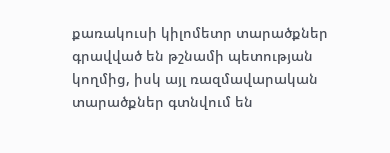քառակուսի կիլոմետր տարածքներ գրավված են թշնամի պետության կողմից, իսկ այլ ռազմավարական տարածքներ գտնվում են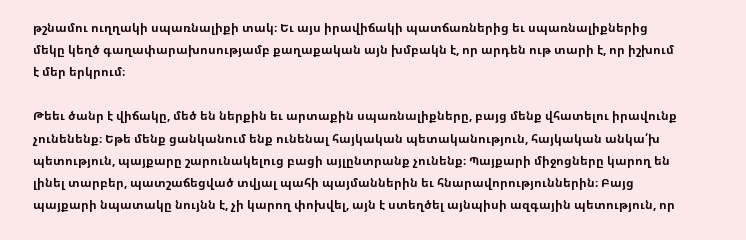թշնամու ուղղակի սպառնալիքի տակ։ Եւ այս իրավիճակի պատճառներից եւ սպառնալիքներից մեկը կեղծ գաղափարախոսությամբ քաղաքական այն խմբակն է, որ արդեն ութ տարի է, որ իշխում է մեր երկրում։

Թեեւ ծանր է վիճակը, մեծ են ներքին եւ արտաքին սպառնալիքները, բայց մենք վհատելու իրավունք չունենենք։ Եթե մենք ցանկանում ենք ունենալ հայկական պետականություն, հայկական անկա՛խ պետություն, պայքարը շարունակելուց բացի այլընտրանք չունենք։ Պայքարի միջոցները կարող են լինել տարբեր, պատշաճեցված տվյալ պահի պայմաններին եւ հնարավորություններին։ Բայց պայքարի նպատակը նույնն է, չի կարող փոխվել, այն է ստեղծել այնպիսի ազգային պետություն, որ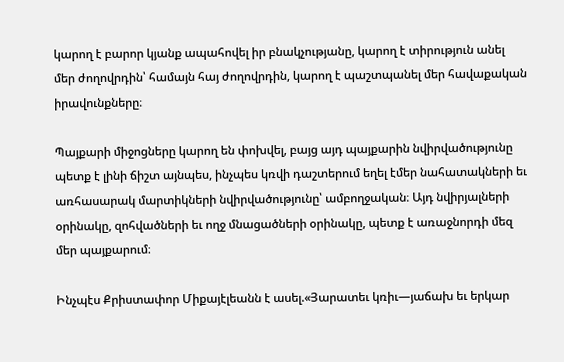կարող է բարոր կյանք ապահովել իր բնակչությանը, կարող է տիրություն անել մեր ժողովրդին՝ համայն հայ ժողովրդին, կարող է պաշտպանել մեր հավաքական իրավունքները։

Պայքարի միջոցները կարող են փոխվել, բայց այդ պայքարին նվիրվածությունը պետք է լինի ճիշտ այնպես, ինչպես կռվի դաշտերում եղել էմեր նահատակների եւ առհասարակ մարտիկների նվիրվածությունը՝ ամբողջական։ Այդ նվիրյալների օրինակը, զոհվածների եւ ողջ մնացածների օրինակը, պետք է առաջնորդի մեզ մեր պայքարում։

Ինչպէս Քրիստափոր Միքայէլեանն է ասել.«Յարատեւ կռիւ—յաճախ եւ երկար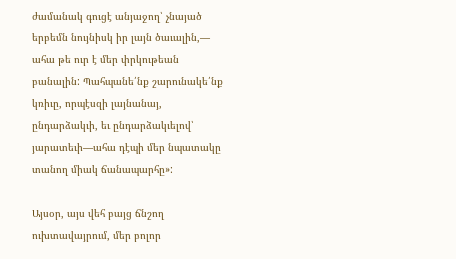ժամանակ գուցէ անյաջող՝ չնայած երբեմն նույնիսկ իր լայն ծաւալին,— ահա թե ուր է մեր փրկութեան բանալին: Պահպանե՛նք շարունակե՛նք կռիւը, որպէսզի լայնանայ, ընդարձակւի, եւ ընդարձակւելով՝ յարատեւի—ահա դէպի մեր նպատակը տանող միակ ճանապարհը»:

Այսօր, այս վեհ բայց ճնշող ուխտավայրում, մեր բոլոր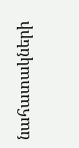նահատակների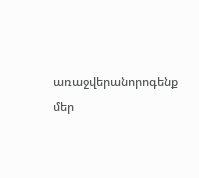առաջվերանորոգենք մեր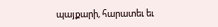պայքարի, հարատեւ եւ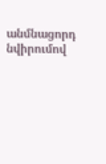անմնացորդ նվիրումով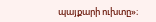պայքարի ուխտը»։